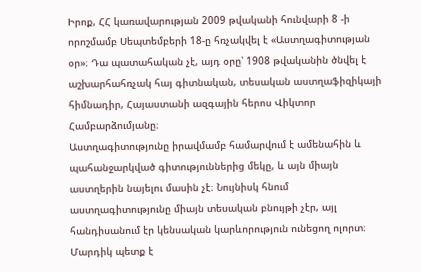Իրոք, ՀՀ կառավարության 2009 թվականի հունվարի 8 -ի որոշմամբ Սեպտեմբերի 18-ը հռչակվել է «Աստղագիտության օր»։ Դա պատահական չէ, այդ օրը՝ 1908 թվականին ծնվել է աշխարհահռչակ հայ գիտնական, տեսական աստղաֆիզիկայի հիմնադիր, Հայաստանի ազգային հերոս Վիկտոր Համբարձումյանը։
Աստղագիտությունը իրավմամբ համարվում է ամենահին և պահանջարկված գիտություններից մեկը, և այն միայն աստղերին նայելու մասին չէ։ Նույնիսկ հնում աստղագիտությունը միայն տեսական բնույթի չէր, այլ հանդիսանում էր կենսական կարևորություն ունեցող ոլորտ։ Մարդիկ պետք է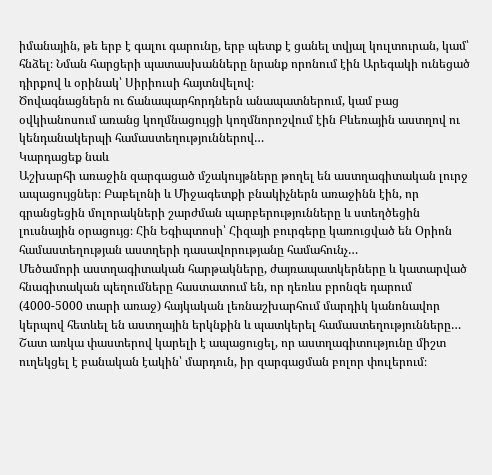իմանային, թե երբ է գալու գարունը, երբ պետք է ցանել տվյալ կուլտուրան, կամ՝ հնձել։ Նման հարցերի պատասխանները նրանք որոնում էին Արեգակի ունեցած դիրքով և օրինակ՝ Սիրիուսի հայտնվելով։
Ծովագնացներն ու ճանապարհորդներն անապատներում, կամ բաց օվկիանոսում առանց կողմնացույցի կողմնորոշվում էին Բևեռային աստղով ու կենդանակերպի համաստեղություններով…
Կարդացեք նաև
Աշխարհի առաջին զարգացած մշակույթները թողել են աստղագիտական լուրջ ապացույցներ։ Բաբելոնի և Միջագետքի բնակիչներն առաջինն էին, որ գրանցեցին մոլորակների շարժման պարբերությունները և ստեղծեցին լուսնային օրացույց։ Հին Եգիպտոսի՝ Հիզայի բուրգերը կառուցված են Օրիոն համաստեղության աստղերի դասավորությանը համահունչ…
Մեծամորի աստղագիտական հարթակները, ժայռապատկերները և կատարված հնագիտական պեղումները հաստատում են, որ դեռևս բրոնզե դարում (4000-5000 տարի առաջ) հայկական լեռնաշխարհում մարդիկ կանոնավոր կերպով հետևել են աստղային երկնքին և պատկերել համաստեղությունները…
Շատ առկա փաստերով կարելի է ապացուցել, որ աստղագիտությունը միշտ ուղեկցել է բանական էակին՝ մարդուն, իր զարգացման բոլոր փուլերում։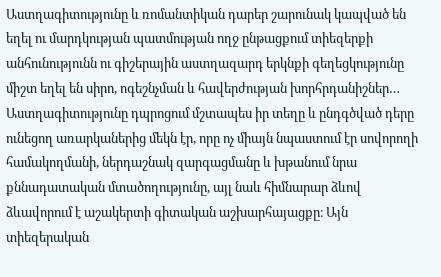Աստղագիտությունը և ռոմանտիկան դարեր շարունակ կապված են եղել ու մարդկության պատմության ողջ ընթացքում տիեզերքի անհունությունն ու գիշերային աստղազարդ երկնքի գեղեցկությունը միշտ եղել են սիրո, ոգեշնչման և հավերժության խորհրդանիշներ…
Աստղագիտությունը դպրոցում մշտապես իր տեղը և ընդգծված դերը ունեցող առարկաներից մեկն էր, որը ոչ միայն նպաստում էր սովորողի համակողմանի, ներդաշնակ զարգացմանը և խթանում նրա քննադատական մտածողությունը, այլ նաև հիմնարար ձևով ձևավորում է աշակերտի գիտական աշխարհայացքը։ Այն տիեզերական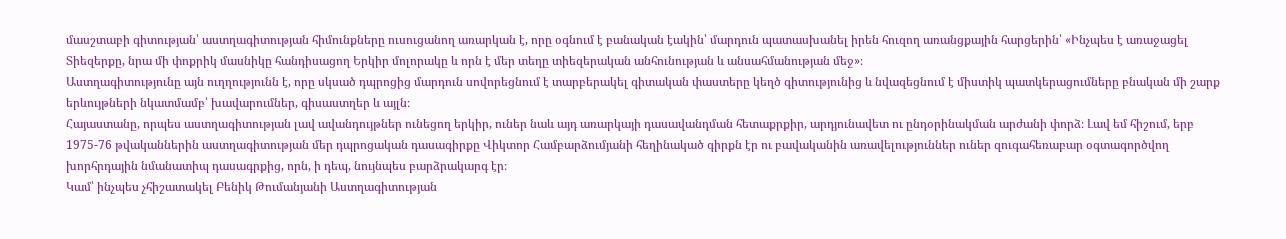մասշտաբի գիտության՝ աստղագիտության հիմունքները ուսուցանող առարկան է, որը օգնում է բանական էակին՝ մարդուն պատասխանել իրեն հուզող առանցքային հարցերին՝ «Ինչպես է առաջացել Տիեզերքը, նրա մի փոքրիկ մասնիկը հանդիսացող Երկիր մոլորակը և որն է մեր տեղը տիեզերական անհունության և անսահմանության մեջ»։
Աստղագիտությունը այն ուղղությունն է, որը սկսած դպրոցից մարդուն սովորեցնում է տարբերակել գիտական փաստերը կեղծ գիտությունից և նվազեցնում է միստիկ պատկերացումները բնական մի շարք երևույթների նկատմամբ՝ խավարումներ, գիսաստղեր և այլն։
Հայաստանը, որպես աստղագիտության լավ ավանդույթներ ունեցող երկիր, ուներ նաև այդ առարկայի դասավանդման հետաքրքիր, արդյունավետ ու ընդօրինակման արժանի փորձ։ Լավ եմ հիշում, երբ 1975-76 թվականներին աստղագիտության մեր դպրոցական դասագիրքը Վիկտոր Համբարձումյանի հեղինակած գիրքն էր ու բավականին առավելություններ ուներ զուգահեռաբար օգտագործվող խորհրդային նմանատիպ դասագրքից, որն, ի դեպ, նույնպես բարձրակարգ էր։
Կամ՝ ինչպես չհիշատակել Բենիկ Թումանյանի Աստղագիտության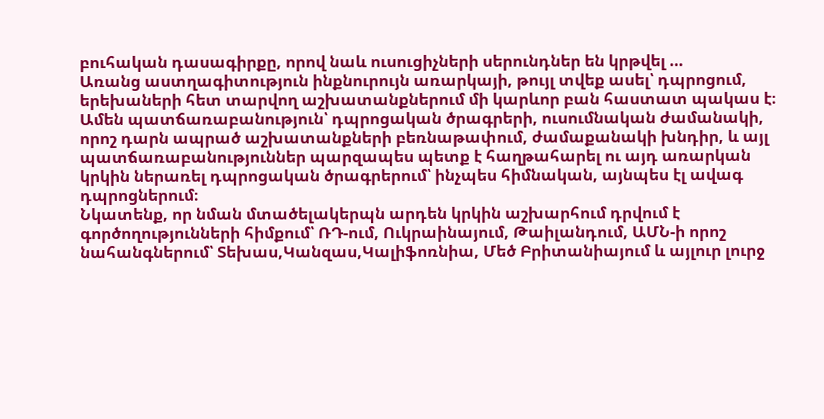բուհական դասագիրքը, որով նաև ուսուցիչների սերունդներ են կրթվել …
Առանց աստղագիտություն ինքնուրույն առարկայի, թույլ տվեք ասել՝ դպրոցում, երեխաների հետ տարվող աշխատանքներում մի կարևոր բան հաստատ պակաս է։ Ամեն պատճառաբանություն՝ դպրոցական ծրագրերի, ուսումնական ժամանակի, որոշ դարն ապրած աշխատանքների բեռնաթափում, ժամաքանակի խնդիր, և այլ պատճառաբանություններ պարզապես պետք է հաղթահարել ու այդ առարկան կրկին ներառել դպրոցական ծրագրերում՝ ինչպես հիմնական, այնպես էլ ավագ դպրոցներում։
Նկատենք, որ նման մտածելակերպն արդեն կրկին աշխարհում դրվում է գործողությունների հիմքում՝ ՌԴ-ում, Ուկրաինայում, Թաիլանդում, ԱՄՆ-ի որոշ նահանգներում՝ Տեխաս,Կանզաս,Կալիֆոռնիա, Մեծ Բրիտանիայում և այլուր լուրջ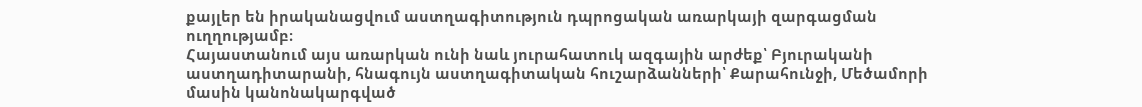քայլեր են իրականացվում աստղագիտություն դպրոցական առարկայի զարգացման ուղղությամբ։
Հայաստանում այս առարկան ունի նաև յուրահատուկ ազգային արժեք՝ Բյուրականի աստղադիտարանի, հնագույն աստղագիտական հուշարձանների՝ Քարահունջի, Մեծամորի մասին կանոնակարգված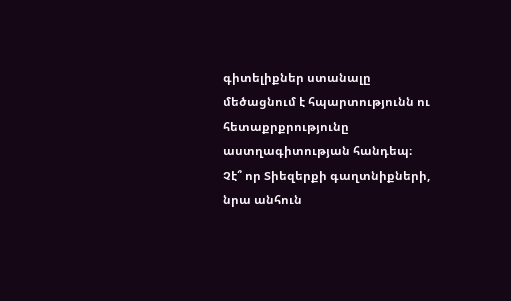գիտելիքներ ստանալը մեծացնում է հպարտությունն ու հետաքրքրությունը աստղագիտության հանդեպ։
Չէ՞ որ Տիեզերքի գաղտնիքների, նրա անհուն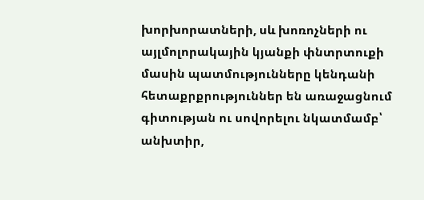խորխորատների, սև խոռոչների ու այլմոլորակային կյանքի փնտրտուքի մասին պատմությունները կենդանի հետաքրքրություններ են առաջացնում գիտության ու սովորելու նկատմամբ՝ անխտիր,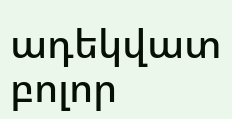ադեկվատ բոլոր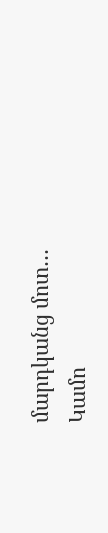մարդկանց մոտ…
Կամո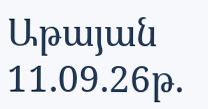Աթայան
11.09.26թ.